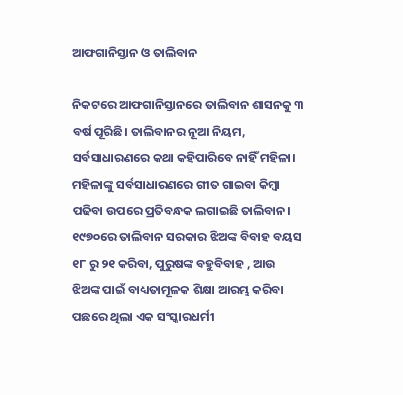ଆଫଗାନିସ୍ତାନ ଓ ତାଲିବାନ

ନିକଟରେ ଆଫଗାନିସ୍ତାନରେ ତାଲିବାନ ଶାସନକୁ ୩ ବର୍ଷ ପୂରିଛି। ତାଲିବାନର ନୂଆ ନିୟମ, ସର୍ବସାଧାରଣରେ କଥା କହିପାରିବେ ନାହିଁ ମହିଳା। ମହିଳାଙ୍କୁ ସର୍ବସାଧାରଣରେ ଗୀତ ଗାଇବା କିମ୍ବା ପଢିବା ଉପରେ ପ୍ରତିବନ୍ଧକ ଲଗାଇଛି ତାଲିବାନ। ୧୯୭୦ରେ ତାଲିବାନ ସରକାର ଝିଅଙ୍କ ବିବାହ ବୟସ ୧୮ ରୁ ୨୧ କରିବା, ପୁରୁଷଙ୍କ ବହୁବିବାହ , ଆଉ ଝିଅଙ୍କ ପାଇଁ ବାଧ୍ୟତାମୂଳକ ଶିକ୍ଷା ଆରମ୍ଭ କରିବା ପଛରେ ଥିଲା ଏକ ସଂସ୍କାରଧର୍ମୀ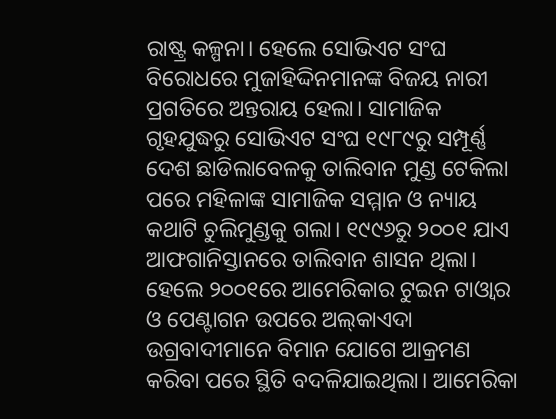ରାଷ୍ଟ୍ର କଳ୍ପନା। ହେଲେ ସୋଭିଏଟ ସଂଘ ବିରୋଧରେ ମୁଜାହିଦ୍ଦିନମାନଙ୍କ ବିଜୟ ନାରୀ ପ୍ରଗତିରେ ଅନ୍ତରାୟ ହେଲା। ସାମାଜିକ ଗୃହଯୁଦ୍ଧରୁ ସୋଭିଏଟ ସଂଘ ୧୯୮୯ରୁ ସମ୍ପୂର୍ଣ୍ଣ ଦେଶ ଛାଡିଲାବେଳକୁ ତାଲିବାନ ମୁଣ୍ଡ ଟେକିଲା ପରେ ମହିଳାଙ୍କ ସାମାଜିକ ସମ୍ମାନ ଓ ନ୍ୟାୟ କଥାଟି ଚୁଲିମୁଣ୍ଡକୁ ଗଲା। ୧୯୯୬ରୁ ୨୦୦୧ ଯାଏ ଆଫଗାନିସ୍ତାନରେ ତାଲିବାନ ଶାସନ ଥିଲା। ହେଲେ ୨୦୦୧ରେ ଆମେରିକାର ଟୁଇନ ଟାଓ୍ବାର ଓ ପେଣ୍ଟାଗନ ଉପରେ ଅଲ୍‌କାଏଦା ଉଗ୍ରବାଦୀମାନେ ବିମାନ ଯୋଗେ ଆକ୍ରମଣ କରିବା ପରେ ସ୍ଥିତି ବଦଳିଯାଇଥିଲା। ଆମେରିକା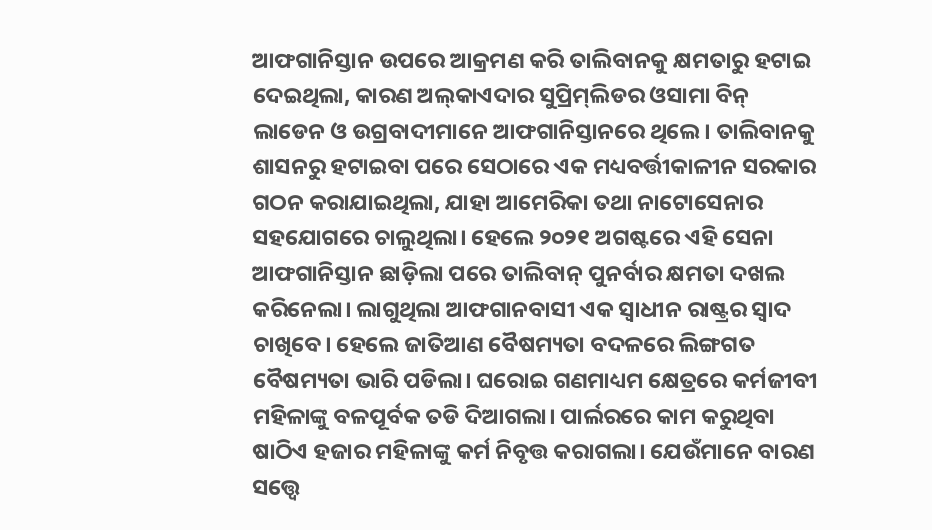ଆଫଗାନିସ୍ତାନ ଉପରେ ଆକ୍ରମଣ କରି ତାଲିବାନକୁ କ୍ଷମତାରୁ ହଟାଇ ଦେଇଥିଲା, କାରଣ ଅଲ୍‌କାଏଦାର ସୁପ୍ରିମ୍‌ଲିଡର ଓସାମା ବିନ୍‌ ଲାଡେନ ଓ ଉଗ୍ରବାଦୀମାନେ ଆଫଗାନିସ୍ତାନରେ ଥିଲେ। ତାଲିବାନକୁ ଶାସନରୁ ହଟାଇବା ପରେ ସେଠାରେ ଏକ ମଧ୍ୟବର୍ତ୍ତୀକାଳୀନ ସରକାର ଗଠନ କରାଯାଇଥିଲା, ଯାହା ଆମେରିକା ତଥା ନାଟୋସେନାର ସହଯୋଗରେ ଚାଲୁଥିଲା। ହେଲେ ୨୦୨୧ ଅଗଷ୍ଟରେ ଏହି ସେନା ଆଫଗାନିସ୍ତାନ ଛାଡ଼ିଲା ପରେ ତାଲିବାନ୍‌ ପୁନର୍ବାର କ୍ଷମତା ଦଖଲ କରିନେଲା। ଲାଗୁଥିଲା ଆଫଗାନବାସୀ ଏକ ସ୍ବାଧୀନ ରାଷ୍ଟ୍ରର ସ୍ବାଦ ଚାଖିବେ। ହେଲେ ଜାତିଆଣ ବୈଷମ୍ୟତା ବଦଳରେ ଲିଙ୍ଗଗତ ବୈଷମ୍ୟତା ଭାରି ପଡିଲା। ଘରୋଇ ଗଣମାଧ୍ୟମ କ୍ଷେତ୍ରରେ କର୍ମଜୀବୀ ମହିଳାଙ୍କୁ ବଳପୂର୍ବକ ତଡି ଦିଆଗଲା। ପାର୍ଲରରେ କାମ କରୁଥିବା ଷାଠିଏ ହଜାର ମହିଳାଙ୍କୁ କର୍ମ ନିବୃତ୍ତ କରାଗଲା। ଯେଉଁମାନେ ବାରଣ ସତ୍ତ୍ୱେ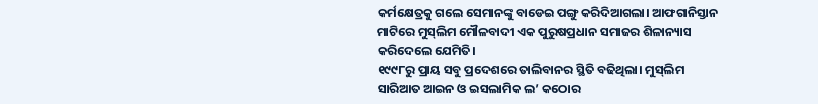କର୍ମକ୍ଷେତ୍ରକୁ ଗଲେ ସେମାନଙ୍କୁ ବାଡେଇ ପଙ୍ଗୁ କରିଦିଆଗଲା। ଆଫଗାନିସ୍ତାନ ମାଟିରେ ମୁସ୍‌ଲିମ ମୌଳବାଦୀ ଏକ ପୁରୁଷପ୍ରଧାନ ସମାଜର ଶିଳାନ୍ୟାସ କରିଦେଲେ ଯେମିତି।
୧୯୯୮ରୁ ପ୍ରାୟ ସବୁ ପ୍ରଦେଶରେ ତାଲିବାନର ସ୍ଥିତି ବଢିଥିଲା। ମୁସ୍‌ଲିମ ସାରିଆତ ଆଇନ ଓ ଇସଲାମିକ ଲ’ କଠୋର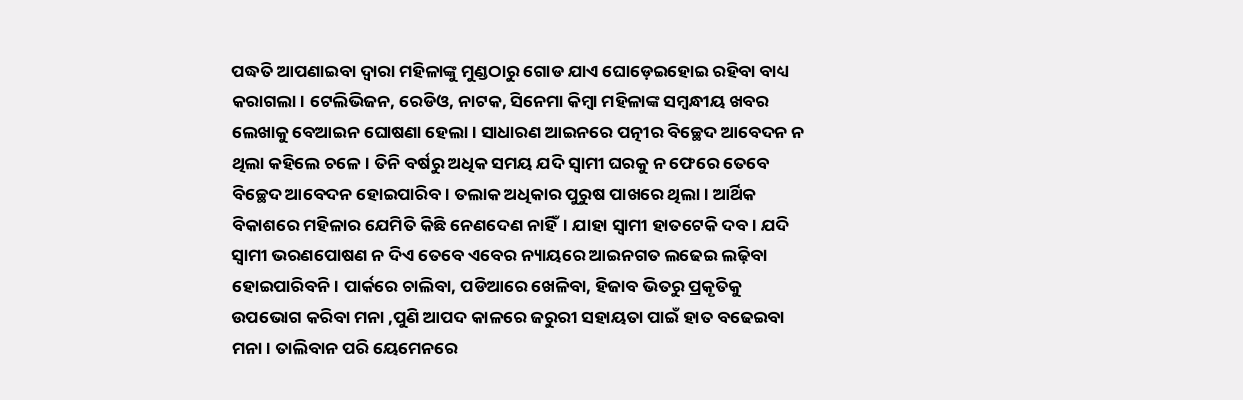ପଦ୍ଧତି ଆପଣାଇବା ଦ୍ୱାରା ମହିଳାଙ୍କୁ ମୁଣ୍ଡଠାରୁ ଗୋଡ ଯାଏ ଘୋଡ଼େଇହୋଇ ରହିବା ବାଧ୍ୟ କରାଗଲା। ଟେଲିଭିଜନ, ରେଡିଓ, ନାଟକ, ସିନେମା କିମ୍ବା ମହିଳାଙ୍କ ସମ୍ବନ୍ଧୀୟ ଖବର ଲେଖାକୁ ବେଆଇନ ଘୋଷଣା ହେଲା। ସାଧାରଣ ଆଇନରେ ପତ୍ନୀର ବିଚ୍ଛେଦ ଆବେଦନ ନ ଥିଲା କହିଲେ ଚଳେ। ତିନି ବର୍ଷରୁ ଅଧିକ ସମୟ ଯଦି ସ୍ବାମୀ ଘରକୁ ନ ଫେରେ ତେବେ ବିଚ୍ଛେଦ ଆବେଦନ ହୋଇପାରିବ। ତଲାକ ଅଧିକାର ପୁରୁଷ ପାଖରେ ଥିଲା। ଆର୍ଥିକ ବିକାଶରେ ମହିଳାର ଯେମିତି କିଛି ନେଣଦେଣ ନାହିଁ। ଯାହା ସ୍ବାମୀ ହାତଟେକି ଦବ। ଯଦି ସ୍ବାମୀ ଭରଣପୋଷଣ ନ ଦିଏ ତେବେ ଏବେର ନ୍ୟାୟରେ ଆଇନଗତ ଲଢେଇ ଲଢ଼ିବା ହୋଇପାରିବନି। ପାର୍କରେ ଚାଲିବା, ପଡିଆରେ ଖେଳିବା, ହିଜାବ ଭିତରୁ ପ୍ରକୃତିକୁ ଉପଭୋଗ କରିବା ମନା ,ପୁଣି ଆପଦ କାଳରେ ଜରୁରୀ ସହାୟତା ପାଇଁ ହାତ ବଢେଇବା ମନା। ତାଲିବାନ ପରି ୟେମେନରେ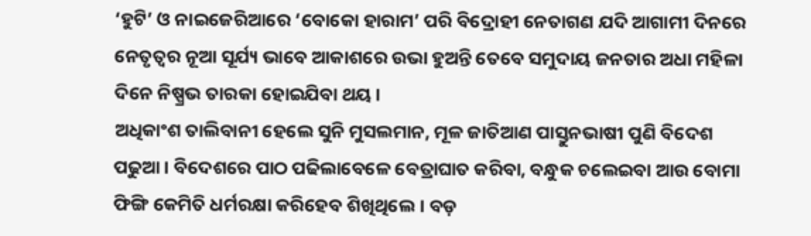‘ହୁଟି’ ଓ ନାଇଜେରିଆରେ ‘ବୋକୋ ହାରାମ’ ପରି ବିଦ୍ରୋହୀ ନେତାଗଣ ଯଦି ଆଗାମୀ ଦିନରେ ନେତୃତ୍ୱର ନୂଆ ସୂର୍ଯ୍ୟ ଭାବେ ଆକାଶରେ ଉଭା ହୁଅନ୍ତି ତେବେ ସମୁଦାୟ ଜନତାର ଅଧା ମହିଳା ଦିନେ ନିଷ୍ପ୍ରଭ ତାରକା ହୋଇଯିବା ଥୟ।
ଅଧିକାଂଶ ତାଲିବାନୀ ହେଲେ ସୁନି ମୁସଲମାନ, ମୂଳ ଜାତିଆଣ ପାସ୍ତୁନଭାଷୀ ପୁଣି ବିଦେଶ ପଢୁଆ। ବିଦେଶରେ ପାଠ ପଢିଲାବେଳେ ବେତ୍ରାଘାତ କରିବା, ବନ୍ଧୁକ ଚଲେଇବା ଆଉ ବୋମା ଫିଙ୍ଗି କେମିତି ଧର୍ମରକ୍ଷା କରିହେବ ଶିଖିଥିଲେ। ବଡ଼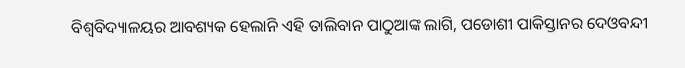ବିଶ୍ୱବିଦ୍ୟାଳୟର ଆବଶ୍ୟକ ହେଲାନି ଏହି ତାଲିବାନ ପାଠୁଆଙ୍କ ଲାଗି, ପଡୋଶୀ ପାକିସ୍ତାନର ଦେଓବନ୍ଦୀ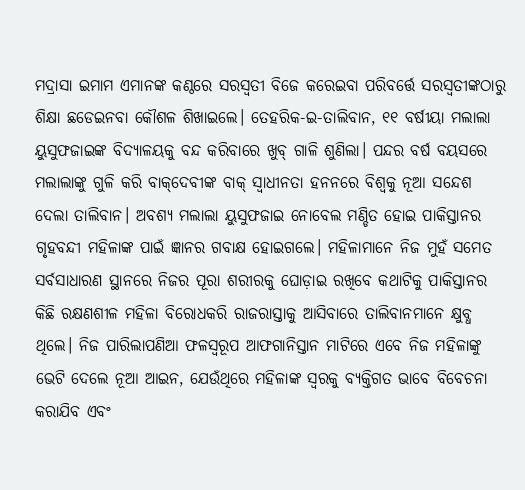ମଦ୍ରାସା ଇମାମ ଏମାନଙ୍କ କଣ୍ଠରେ ସରସ୍ବତୀ ବିଜେ କରେଇବା ପରିବର୍ତ୍ତେ ସରସ୍ବତୀଙ୍କଠାରୁ ଶିକ୍ଷା ଛଡେଇନବା କୌଶଳ ଶିଖାଇଲେ। ତେହରିକ-ଇ-ତାଲିବାନ, ୧୧ ବର୍ଷୀୟା ମଲାଲା ୟୁସୁଫଜାଇଙ୍କ ବିଦ୍ୟାଳୟକୁ ବନ୍ଦ କରିବାରେ ଖୁବ୍‌ ଗାଳି ଶୁଣିଲା। ପନ୍ଦର ବର୍ଷ ବୟସରେ ମଲାଲାଙ୍କୁ ଗୁଳି କରି ବାକ୍‌ଦେବୀଙ୍କ ବାକ୍‌ ସ୍ବାଧୀନତା ହନନରେ ବିଶ୍ୱକୁ ନୂଆ ସନ୍ଦେଶ ଦେଲା ତାଲିବାନ। ଅବଶ୍ୟ ମଲାଲା ୟୁସୁଫଜାଇ ନୋବେଲ ମଣ୍ଡିତ ହୋଇ ପାକିସ୍ତାନର ଗୃହବନ୍ଦୀ ମହିଳାଙ୍କ ପାଇଁ ଜ୍ଞାନର ଗବାକ୍ଷ ହୋଇଗଲେ। ମହିଳାମାନେ ନିଜ ମୁହଁ ସମେତ ସର୍ବସାଧାରଣ ସ୍ଥାନରେ ନିଜର ପୂରା ଶରୀରକୁ ଘୋଡ଼ାଇ ରଖିବେ କଥାଟିକୁ ପାକିସ୍ତାନର କିଛି ରକ୍ଷଣଶୀଳ ମହିଳା ବିରୋଧକରି ରାଜରାସ୍ତାକୁ ଆସିବାରେ ତାଲିବାନମାନେ କ୍ଷୁବ୍ଧ ଥିଲେ। ନିଜ ପାରିଲାପଣିଆ ଫଳସ୍ବରୂପ ଆଫଗାନିସ୍ତାନ ମାଟିରେ ଏବେ ନିଜ ମହିଳାଙ୍କୁ ଭେଟି ଦେଲେ ନୂଆ ଆଇନ, ଯେଉଁଥିରେ ମହିଳାଙ୍କ ସ୍ବରକୁ ବ୍ୟକ୍ତିଗତ ଭାବେ ବିବେଚନା କରାଯିବ ଏବଂ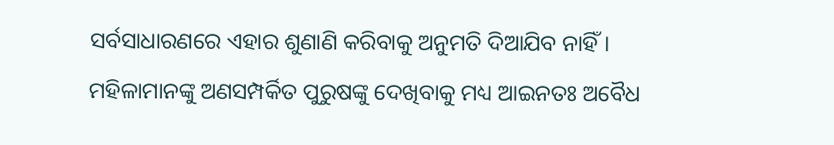ସର୍ବସାଧାରଣରେ ଏହାର ଶୁଣାଣି କରିବାକୁ ଅନୁମତି ଦିଆଯିବ ନାହିଁ।
ମହିଳାମାନଙ୍କୁ ଅଣସମ୍ପର୍କିତ ପୁରୁଷଙ୍କୁ ଦେଖିବାକୁ ମଧ୍ୟ ଆଇନତଃ ଅବୈଧ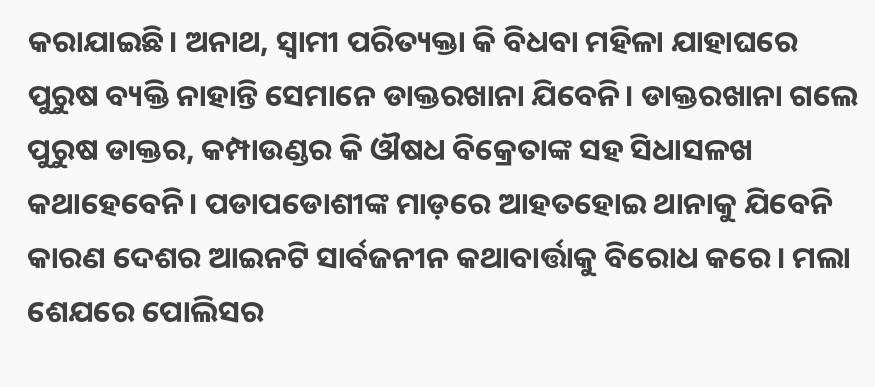କରାଯାଇଛି। ଅନାଥ, ସ୍ବାମୀ ପରିତ୍ୟକ୍ତା କି ବିଧବା ମହିଳା ଯାହାଘରେ ପୁରୁଷ ବ୍ୟକ୍ତି ନାହାନ୍ତି ସେମାନେ ଡାକ୍ତରଖାନା ଯିବେନି। ଡାକ୍ତରଖାନା ଗଲେ ପୁରୁଷ ଡାକ୍ତର, କମ୍ପାଉଣ୍ଡର କି ଔଷଧ ବିକ୍ରେତାଙ୍କ ସହ ସିଧାସଳଖ କଥାହେବେନି। ପଡାପଡୋଶୀଙ୍କ ମାଡ଼ରେ ଆହତହୋଇ ଥାନାକୁ ଯିବେନି କାରଣ ଦେଶର ଆଇନଟି ସାର୍ବଜନୀନ କଥାବାର୍ତ୍ତାକୁ ବିରୋଧ କରେ। ମଲା ଶେଯରେ ପୋଲିସର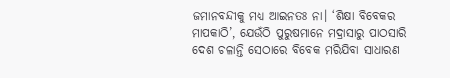ଜମାନବନ୍ଦୀକୁ ମଧ୍ୟ ଆଇନତଃ ନା। ‘ଶିକ୍ଷା ବିବେକର ମାପକାଠି’, ଯେଉଁଠି ପୁରୁଷମାନେ ମଦ୍ରାସାରୁ ପାଠସାରି ଦେଶ ଚଳାନ୍ତି ସେଠାରେ ବିବେକ ମରିଯିବା ସାଧାରଣ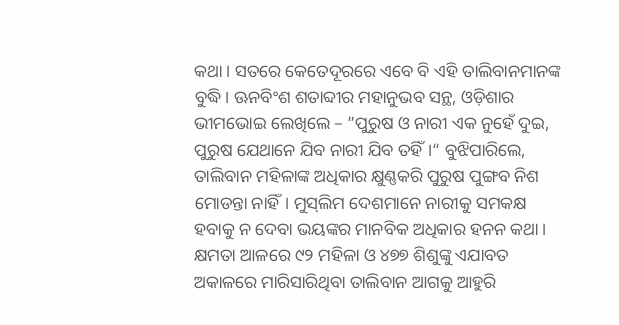କଥା। ସତରେ କେତେଦୂରରେ ଏବେ ବି ଏହି ତାଲିବାନମାନଙ୍କ ବୁଦ୍ଧି। ଊନବିଂଶ ଶତାବ୍ଦୀର ମହାନୁଭବ ସନ୍ଥ, ଓଡ଼ିଶାର ଭୀମଭୋଇ ଲେଖିଲେ – ”ପୁରୁଷ ଓ ନାରୀ ଏକ ନୁହେଁ ଦୁଇ, ପୁରୁଷ ଯେଥାନେ ଯିବ ନାରୀ ଯିବ ତହିଁ।“ ବୁଝିପାରିଲେ, ତାଲିବାନ ମହିଳାଙ୍କ ଅଧିକାର କ୍ଷୁଣ୍ଣକରି ପୁରୁଷ ପୁଙ୍ଗବ ନିଶ ମୋଡନ୍ତା ନାହିଁ। ମୁସ୍‌ଲିମ ଦେଶମାନେ ନାରୀକୁ ସମକକ୍ଷ ହବାକୁ ନ ଦେବା ଭୟଙ୍କର ମାନବିକ ଅଧିକାର ହନନ କଥା। କ୍ଷମତା ଆଳରେ ୯୨ ମହିଳା ଓ ୪୭୭ ଶିଶୁଙ୍କୁ ଏଯାବତ ଅକାଳରେ ମାରିସାରିଥିବା ତାଲିବାନ ଆଗକୁ ଆହୁରି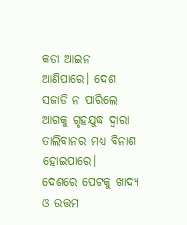କଡା ଆଇନ ଆଣିପାରେ। ଦେଶ ସଜାଡି ନ ପାରିଲେ ଆଗକୁ ଗୃହଯୁଦ୍ଧ ଦ୍ୱାରା ତାଲିବାନର ମଧ୍ୟ ବିନାଶ ହୋଇପାରେ।
ଦେଶରେ ପେଟକୁ ଖାଦ୍ୟ ଓ ଉତ୍ତମ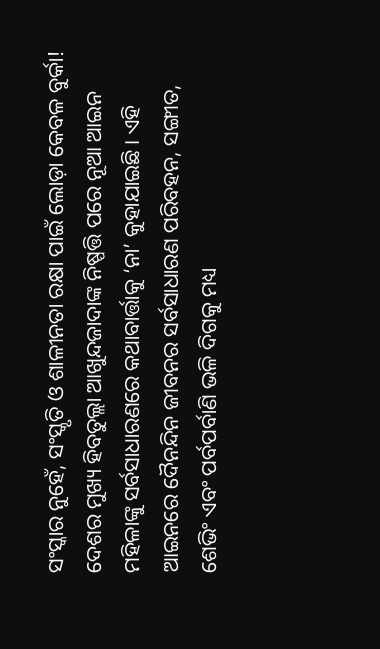ସଂସ୍କାର ନୁହେଁ, ସଂସ୍କୃତି ଓ ଶାଳୀନତା ରକ୍ଷା ପାଇଁ ଲୋଡ଼ା କେବଳ ବୁର୍କା! ଦେଶର ମୁଖ୍ୟ ହିବତୁଲ୍ଲା ଆଖୁନ୍ଦଜାଦାଙ୍କ ନିଷ୍ପତ୍ତି ପରେ ନୂଆ ଆଇନ ମହିଳାଙ୍କୁ ସର୍ବସାଧାରଣରେ କଥାବାର୍ତ୍ତାକୁ ‘ନା’ କୁହାଯାଇଛି। ଏହି ଆଇନରେ ଦୈନନ୍ଦିନ ଜୀବନର ସର୍ବସାଧାରଣ ପରିବହନ, ସଙ୍ଗୀତ, ଶେଭିଂ ଏବଂ ପର୍ବପର୍ବାଣି ଭଳି ଦିଗକୁ ମଧ୍ୟ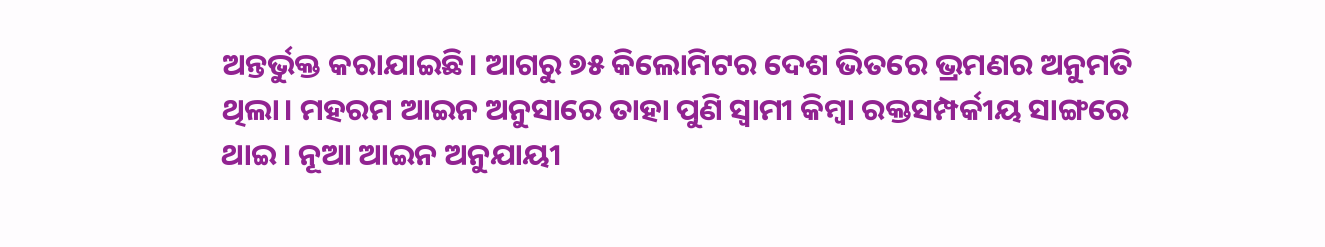ଅନ୍ତର୍ଭୁକ୍ତ କରାଯାଇଛି। ଆଗରୁ ୭୫ କିଲୋମିଟର ଦେଶ ଭିତରେ ଭ୍ରମଣର ଅନୁମତି ଥିଲା। ମହରମ ଆଇନ ଅନୁସାରେ ତାହା ପୁଣି ସ୍ବାମୀ କିମ୍ବା ରକ୍ତସମ୍ପର୍କୀୟ ସାଙ୍ଗରେ ଥାଇ। ନୂଆ ଆଇନ ଅନୁଯାୟୀ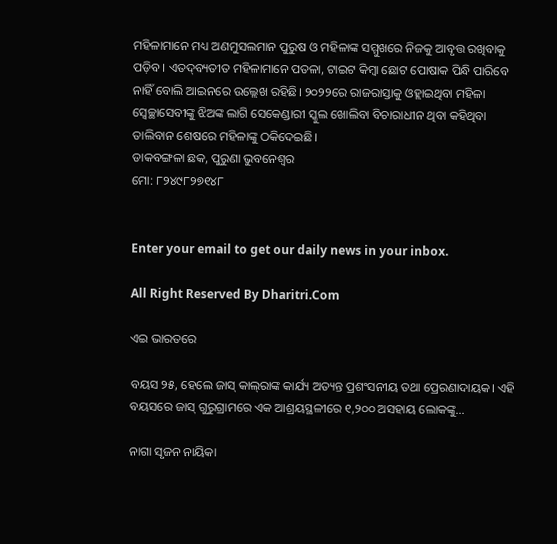ମହିଳାମାନେ ମଧ୍ୟ ଅଣମୁସଲମାନ ପୁରୁଷ ଓ ମହିଳାଙ୍କ ସମ୍ମୁଖରେ ନିଜକୁ ଆବୃତ୍ତ ରଖିବାକୁ ପଡ଼ିବ। ଏତଦ୍‌ବ୍ୟତୀତ ମହିଳାମାନେ ପତଳା, ଟାଇଟ କିମ୍ବା ଛୋଟ ପୋଷାକ ପିନ୍ଧି ପାରିବେ ନାହିଁ ବୋଲି ଆଇନରେ ଉଲ୍ଲେଖ ରହିଛି। ୨୦୨୨ରେ ରାଜରାସ୍ତାକୁ ଓହ୍ଲାଇଥିବା ମହିଳା ସ୍ବେଚ୍ଛାସେବୀଙ୍କୁ ଝିଅଙ୍କ ଲାଗି ସେକେଣ୍ଡାରୀ ସ୍କୁଲ ଖୋଲିବା ବିଚାରାଧୀନ ଥିବା କହିଥିବା ତାଲିବାନ ଶେଷରେ ମହିଳାଙ୍କୁ ଠକିଦେଇଛି।
ଡାକବଙ୍ଗଳା ଛକ, ପୁରୁଣା ଭୁବନେଶ୍ୱର
ମୋ: ୮୨୪୯୮୨୭୧୪୮


Enter your email to get our daily news in your inbox.

All Right Reserved By Dharitri.Com

ଏଇ ଭାରତରେ

ବୟସ ୨୫, ହେଲେ ଜାସ୍‌ କାଲ୍‌ରାଙ୍କ କାର୍ଯ୍ୟ ଅତ୍ୟନ୍ତ ପ୍ରଶଂସନୀୟ ତଥା ପ୍ରେରଣାଦାୟକ। ଏହି ବୟସରେ ଜାସ୍‌ ଗୁରୁଗ୍ରାମରେ ଏକ ଆଶ୍ରୟସ୍ଥଳୀରେ ୧,୨୦୦ ଅସହାୟ ଲୋକଙ୍କୁ...

ନାଗା ସୃଜନ ନାୟିକା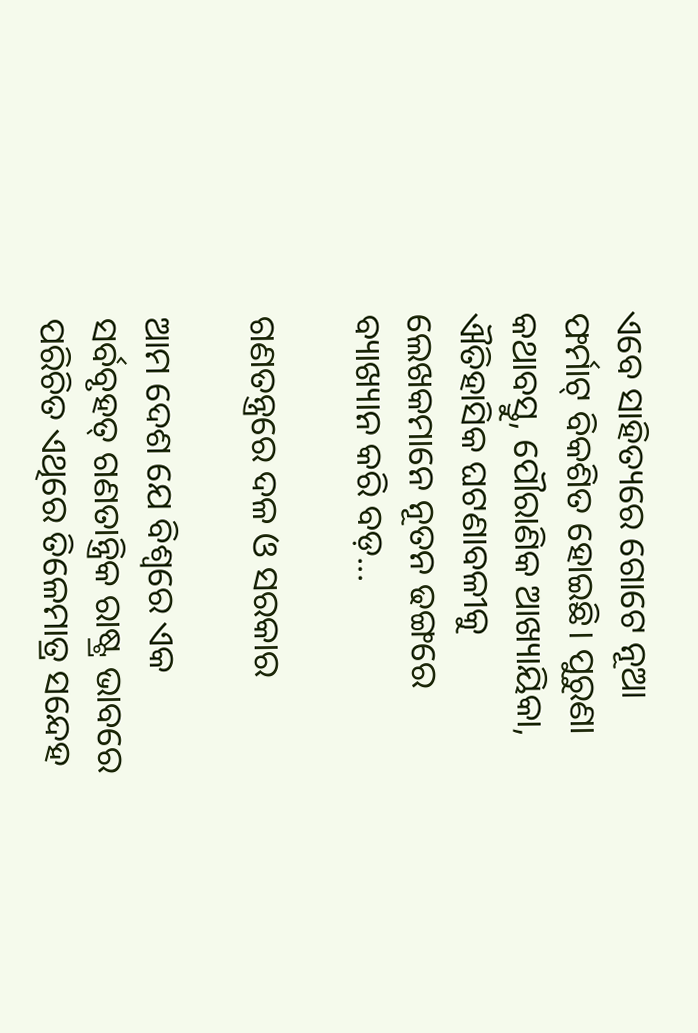ଏବେ ସାହିତ୍ୟରେ ଗୋଟେ ନୂଆ ଫର୍ମାଟ୍‌ ବିକଶିତ ହୋଇଛି। ପୁରୁଣା କଥାବସ୍ତୁ, ପୌରାଣିକ ଆଖ୍ୟାୟିକା, ଐତିହାସିକ ଘଟଣାବଳୀକୁ ଲେଖକମାନେ ନୂତନ ଢଙ୍ଗରେ ବ୍ୟାଖ୍ୟାନ କରି ବଡ଼...

ଗଣତନ୍ତ୍ରରେ ଦଳ ଓ ସରକାର

ଆମ ଦେଶ ଯେ ବିଶ୍ୱରେ ଏକ ସର୍ବବୃହତ୍‌ ଗଣତାନ୍ତ୍ରିକ ରାଷ୍ଟ୍ର ଭାବରେ ପରିଚିତ ଏଥିରେ ତିଳେମାତ୍ର ସନ୍ଦେହ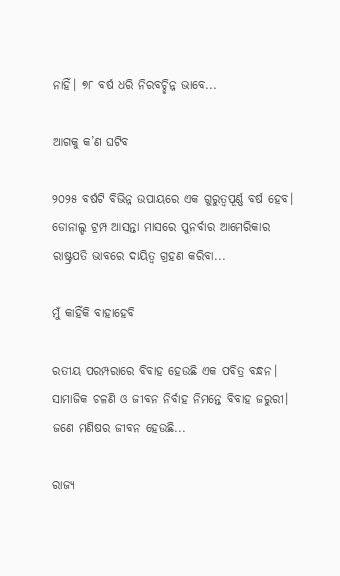ନାହିଁ। ୭୮ ବର୍ଷ ଧରି ନିରବଚ୍ଛିନ୍ନ ଭାବେ...

ଆଗକୁ କ’ଣ ଘଟିବ

୨୦୨୫ ବର୍ଷଟି ବିଭିନ୍ନ ଉପାୟରେ ଏକ ଗୁରୁତ୍ୱପୂର୍ଣ୍ଣ ବର୍ଷ ହେବ। ଡୋନାଲ୍ଡ ଟ୍ରମ୍ପ ଆସନ୍ତା ମାସରେ ପୁନର୍ବାର ଆମେରିକାର ରାଷ୍ଟ୍ରପତି ଭାବରେ ଦାୟିତ୍ୱ ଗ୍ରହଣ କରିବା...

ମୁଁ କାହିଁକି ବାହାହେବି

ରତୀୟ ପରମ୍ପରାରେ ବିବାହ ହେଉଛି ଏକ ପବିତ୍ର ବନ୍ଧନ। ସାମାଜିକ ଚଳଣି ଓ ଜୀବନ ନିର୍ବାହ ନିମନ୍ତେ ବିବାହ ଜରୁରୀ। ଜଣେ ମଣିଷର ଜୀବନ ହେଉଛି...

ରାଜ୍ୟ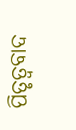ପିତୃତ୍ୱବାଦ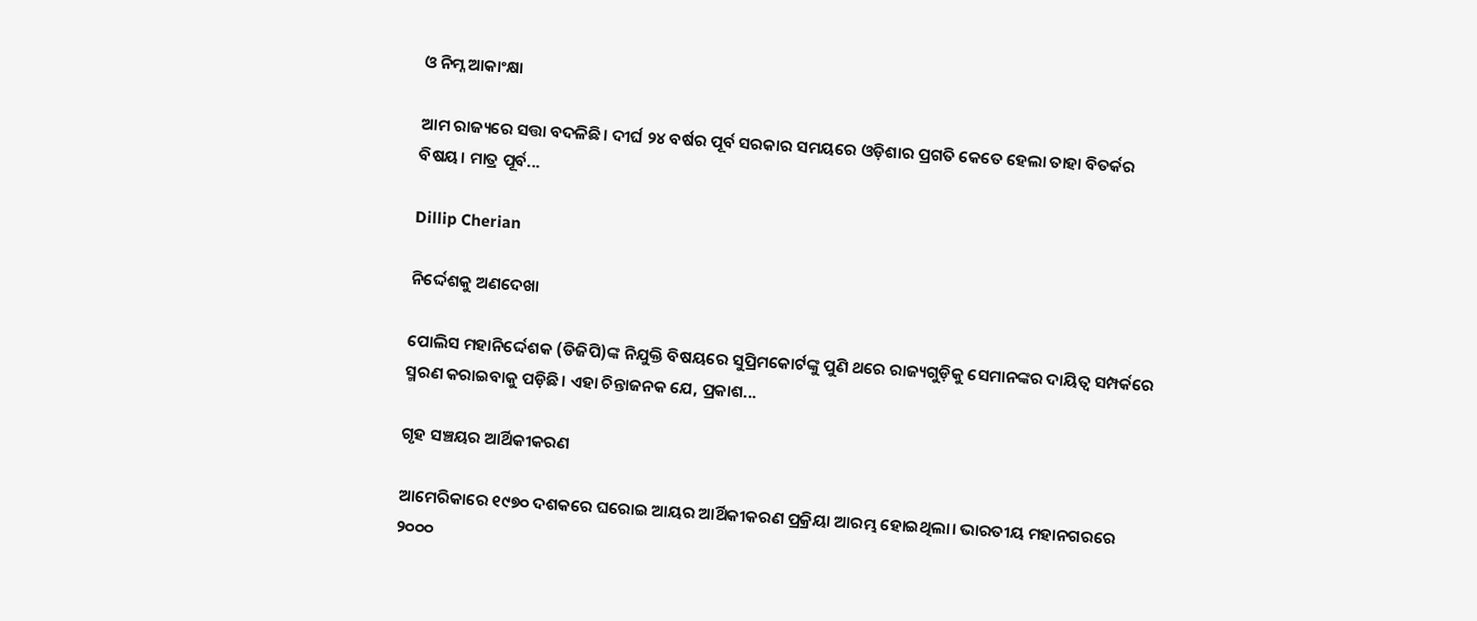ଓ ନିମ୍ନ ଆକାଂକ୍ଷା

ଆମ ରାଜ୍ୟରେ ସତ୍ତା ବଦଳିଛି। ଦୀର୍ଘ ୨୪ ବର୍ଷର ପୂର୍ବ ସରକାର ସମୟରେ ଓଡ଼ିଶାର ପ୍ରଗତି କେତେ ହେଲା ତାହା ବିତର୍କର ବିଷୟ। ମାତ୍ର ପୂର୍ବ...

Dillip Cherian

ନିର୍ଦ୍ଦେଶକୁ ଅଣଦେଖା

ପୋଲିସ ମହାନିର୍ଦ୍ଦେଶକ (ଡିଜିପି)ଙ୍କ ନିଯୁକ୍ତି ବିଷୟରେ ସୁପ୍ରିମକୋର୍ଟଙ୍କୁ ପୁଣି ଥରେ ରାଜ୍ୟଗୁଡ଼ିକୁ ସେମାନଙ୍କର ଦାୟିତ୍ୱ ସମ୍ପର୍କରେ ସ୍ମରଣ କରାଇବାକୁ ପଡ଼ିଛି। ଏହା ଚିନ୍ତାଜନକ ଯେ, ପ୍ରକାଶ...

ଗୃହ ସଞ୍ଚୟର ଆର୍ଥିକୀକରଣ

ଆମେରିକାରେ ୧୯୭୦ ଦଶକରେ ଘରୋଇ ଆୟର ଆର୍ଥିକୀକରଣ ପ୍ରକ୍ରିୟା ଆରମ୍ଭ ହୋଇଥିଲା। ଭାରତୀୟ ମହାନଗରରେ ୨୦୦୦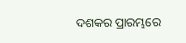ଦଶକର ପ୍ରାରମ୍ଭରେ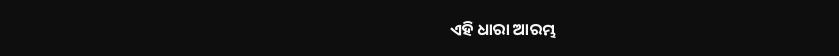ଏହି ଧାରା ଆରମ୍ଭ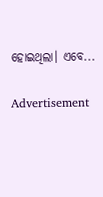ହୋଇଥିଲା। ଏବେ...

Advertisement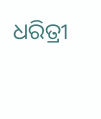ଧରିତ୍ରୀ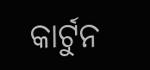କାର୍ଟୁନ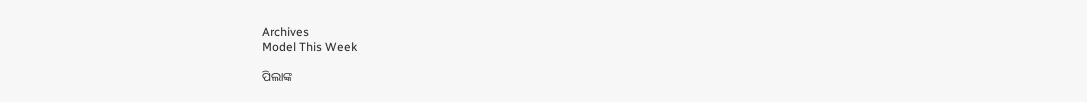Archives
Model This Week

ପିଲାଙ୍କ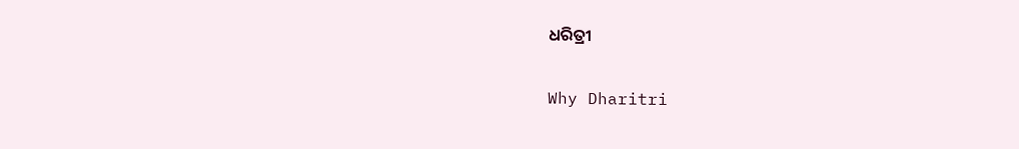ଧରିତ୍ରୀ

Why Dharitri